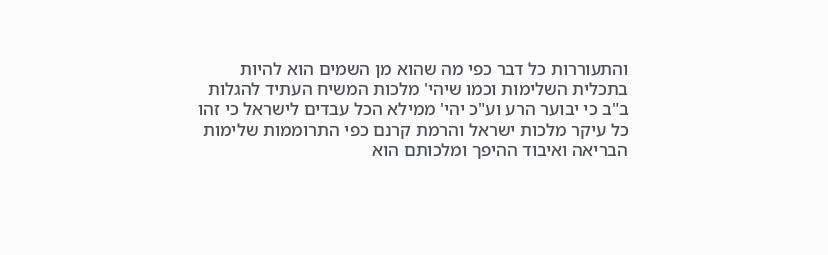והתעוררות כל דבר כפי מה שהוא מן השמים הוא להיות בתכלית השלימות וכמו שיהי' מלכות המשיח העתיד להגלות ב"ב כי יבוער הרע וע"כ יהי' ממילא הכל עבדים לישראל כי זהו כל עיקר מלכות ישראל והרמת קרנם כפי התרוממות שלימות הבריאה ואיבוד ההיפך ומלכותם הוא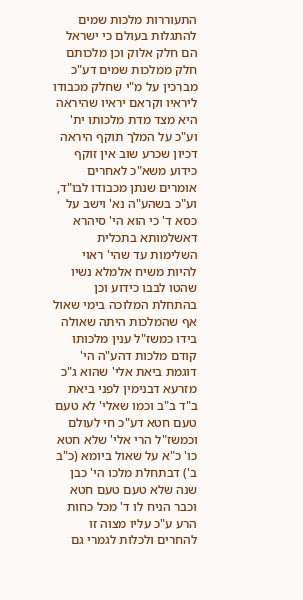התעוררות מלכות שמים להתגלות בעולם כי ישראל הם חלק אלוק וכן מלכותם חלק ממלכות שמים דע"כ מברכין על מ"י שחלק מכבודו ליראיו וקראם יראיו שהיראה היא מצד מדת מלכותו ית' וע"כ על המלך תוקף היראה דכיון שכרע שוב אין זוקף כידוע משא"כ לאחרים אומרים שנתן מכבודו לבו"ד, וע"כ בשהע"ה נא' וישב על כסא ד' כי הוא הי' סיהרא דאשלמותא בתכלית השלימות עד שהי' ראוי להיות משיח אלמלא נשיו שהטו לבבו כידוע וכן בהתחלת המלוכה בימי שאול אף שהמלכות היתה שאולה בידו כמשז"ל ענין מלכותו קודם מלכות דהע"ה הי' דוגמת ביאת אלי' שהוא ג"כ מזרעא דבנימין לפני ביאת ב"ד ב"ב וכמו שאלי' לא טעם טעם חטא דע"כ חי לעולם וכמשז"ל הרי אלי' שלא חטא כו' כ"א על שאול ביומא (כ"ב ב') דבתחלת מלכו הי' כבן שנה שלא טעם טעם חטא וכבר הניח לו ד' מכל כחות הרע ע"כ עליו מצוה זו להחרים ולכלות לגמרי גם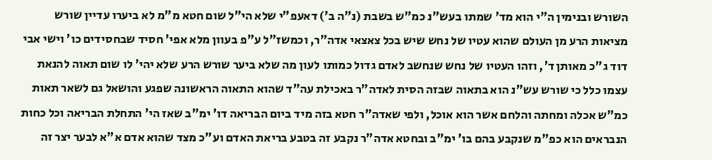השורש ובנימין ה"י הוא מד' שמתו בעש"נ כמ"ש בשבת (נ"ה ב') דאעפ"י שלא הי"ל שום חטא מ"מ לא ביערו עדיין שורש מציאות הרע מן העולם שהוא עטיו של נחש שיש בכל צאצאי אדה"ר, וכמשז"ל ע"פ בעוון מלא אפי' חסיד שבחסידים כו' וישי אבי דוד ג"כ מאותן ד', וזהו העטיו של נחש שנחשב לאדם גדול כמותו לעון מה שלא ביער שורש הרע שלא יהי' לו שום תאוה להנאת עצמו כלל כי שורש עש"נ הוא בתאוה שבזה הסית לאדה"ר באכילת עה"ד שהוא התאוה הראשונה שפגע והושאל גם לשאר תאות כמ"ש אכלה ומחתה והלחם אשר הוא אוכל, ולפי שאדה"ר חטא בזה מיד ביום הבריאה דו' ימ"ב שאז הי' התחלת הבריאה וכל כחות הנבראים הוא כפ"מ שנקבע בהם בו' ימ"ב ובחטא אדה"ר נקבע זה בטבע בריאת האדם וע"כ מצד שהוא אדם א"א לבער יצר זה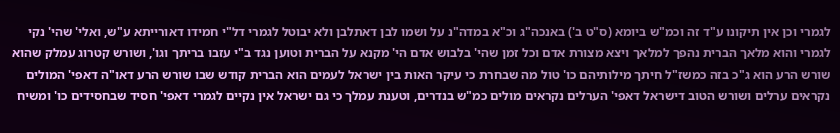לגמרי וכן אין תיקונו ע"ד זה וכמ"ש ביומא (ס"ט ב') באנכה"ג וכ"א במדה"נ על ושמו לבן דאתלבן ולא יבוטל לגמרי דל"י חמידו דאורייתא ע"ש, ואלי' שהי' נקי לגמרי והוא מלאך הברית נהפך למלאך ויצא מצורת אדם וכל זמן שהי' בלבוש אדם הי' מקנא על הברית וטוען נגד ב"י עזבו בריתך וגו', ושורש קטרוג עמלק שהוא שורש הרע הוא ג"כ בזה כמשז"ל חיתך מילותיהם כו' טול מה שבחרת כי עיקר האות בין ישראל לעמים הוא הברית קודש שבו שורש הרע דאו"ה דאפי' המולים נקראים ערלים ושורש הטוב דישראל דאפי' הערלים נקראים מולים כמ"ש בנדרים, וטענת עמלך כי גם ישראל אין נקיים לגמרי דאפי' חסיד שבחסידים כו' ומשיח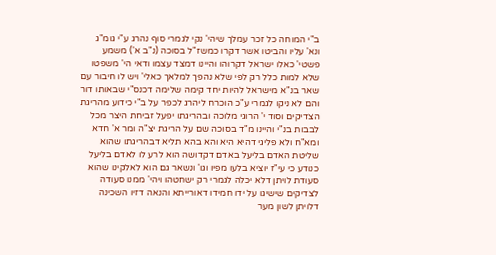ב"י המוחה כל זכר עמלך שיהי' נקי לגמרי סוף נהרג ע"י גומ"ג ונא' עליו והביטו אשר דקרו כמשז"ל בסוכה (נ"ב א') משמע פשטי' כאלו ישראל דקרוהו והיינו דמצד עצמו ודאי הי' משפטו שלא למות כלל רק לפי שלא נהפך למלאך כאלי' ויש לו חיבור עם שאר בנ"א מישראל להיות יחד קימה שלימה דכנס"י שבאותו דור והם לא ניקו לגמרי ע"כ הוכרח ליהרג לכפר על ב"י כידוע מהריגת הצדיקים וסוד י' הרוגי מלוכה ובהריגתו יפעל זביחת היצר מכל לבבות בנ"י והיינו מ"ד בסוכה שם על הריגת יצ"ה ומר א' חדא ומא"ח ולא פליגי דהיא היא והא בהא תליא דבהריגתו שהוא שליטת האדם בליעל באדם דקדושה הוא לרע לו לאדם בליעל כנודע כי עי"ז יוציא בלעו מפיו וגו' ונשאר גם הוא לאלקינו שהוא סעודת לויתן דלא יכלה לגמרי רק ישחטהו ויהי' ממנו סעודה לצדיקים שישיגו על ידו חמידו דאורייתא והנאה דזיו השכינה דלויתן לשון מער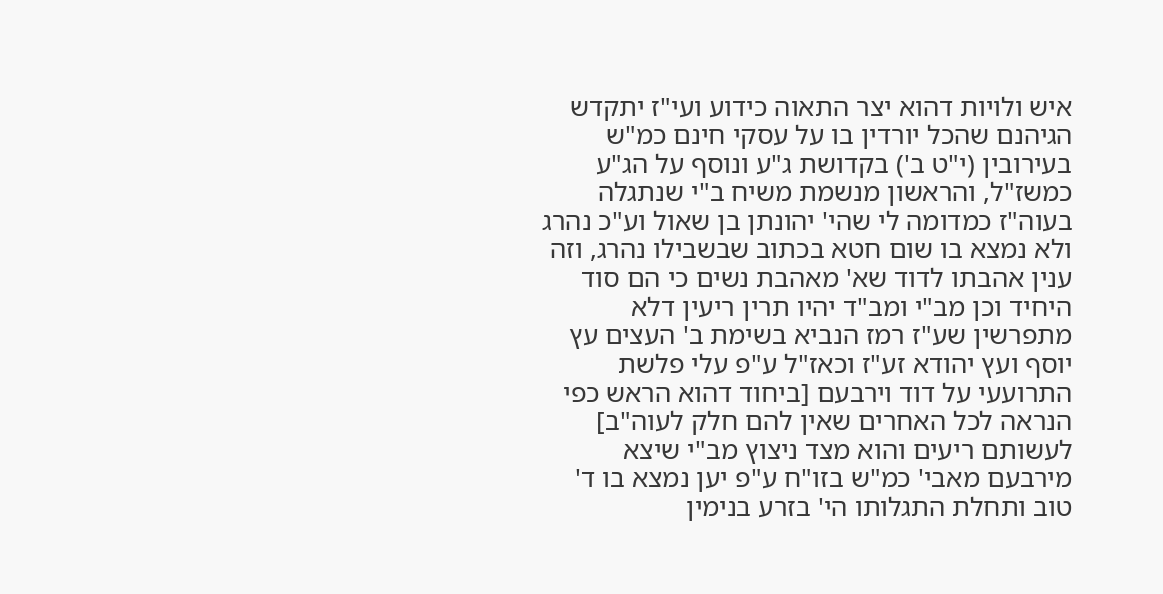איש ולויות דהוא יצר התאוה כידוע ועי"ז יתקדש הגיהנם שהכל יורדין בו על עסקי חינם כמ"ש בעירובין (י"ט ב') בקדושת ג"ע ונוסף על הג"ע כמשז"ל, והראשון מנשמת משיח ב"י שנתגלה בעוה"ז כמדומה לי שהי' יהונתן בן שאול וע"כ נהרג ולא נמצא בו שום חטא בכתוב שבשבילו נהרג, וזה ענין אהבתו לדוד שא' מאהבת נשים כי הם סוד היחיד וכן מב"י ומב"ד יהיו תרין ריעין דלא מתפרשין שע"ז רמז הנביא בשימת ב' העצים עץ יוסף ועץ יהודא זע"ז וכאז"ל ע"פ עלי פלשת התרועעי על דוד וירבעם [ביחוד דהוא הראש כפי הנראה לכל האחרים שאין להם חלק לעוה"ב] לעשותם ריעים והוא מצד ניצוץ מב"י שיצא מירבעם מאבי' כמ"ש בזו"ח ע"פ יען נמצא בו ד' טוב ותחלת התגלותו הי' בזרע בנימין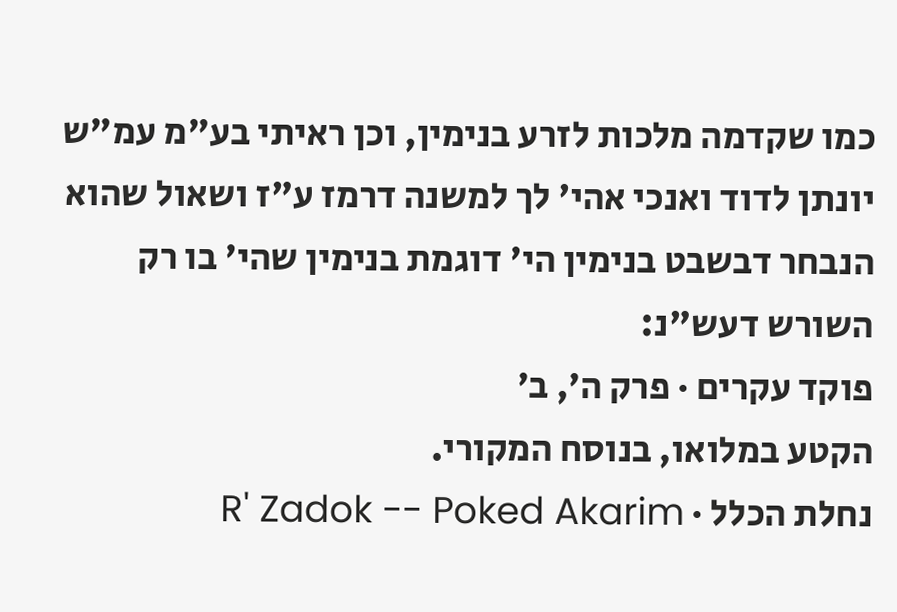כמו שקדמה מלכות לזרע בנימין, וכן ראיתי בע"מ עמ"ש יונתן לדוד ואנכי אהי' לך למשנה דרמז ע"ז ושאול שהוא הנבחר דבשבט בנימין הי' דוגמת בנימין שהי' בו רק השורש דעש"נ:
פוקד עקרים · פרק ה׳, ב׳
הקטע במלואו, בנוסח המקורי.
נחלת הכלל · R' Zadok -- Poked Akarim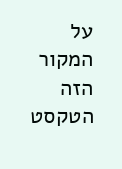על המקור הזה
הטקסט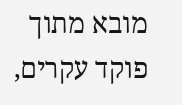מובא מתוך פוקד עקרים,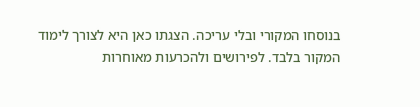בנוסחו המקורי ובלי עריכה. הצגתו כאן היא לצורך לימוד המקור בלבד. לפירושים ולהכרעות מאוחרות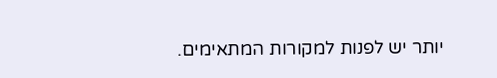יותר יש לפנות למקורות המתאימים.